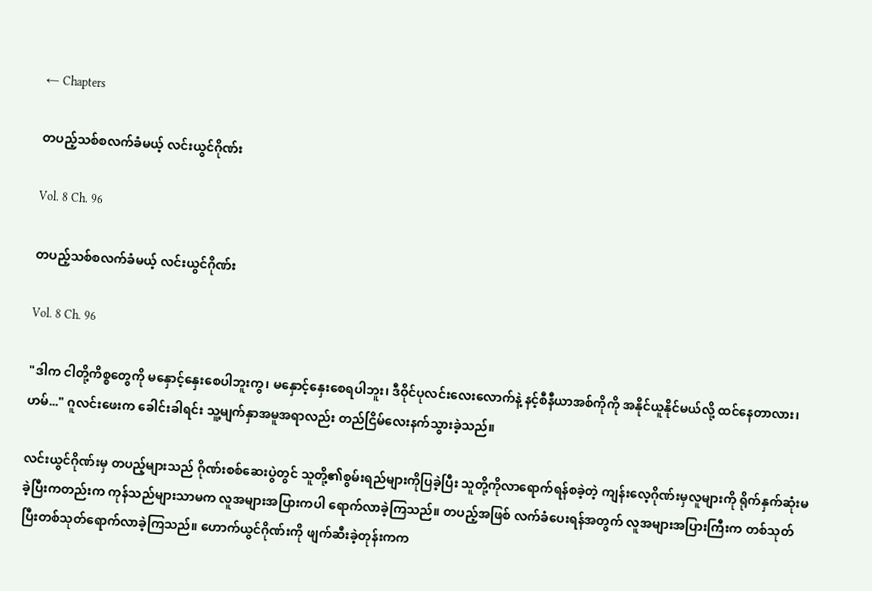← Chapters

တပည့်သစ်စလက်ခံမယ့် လင်းယွင်ဂိုဏ်း

Vol. 8 Ch. 96

တပည့်သစ်စလက်ခံမယ့် လင်းယွင်ဂိုဏ်း

Vol. 8 Ch. 96

"ဒါက ငါတို့ကိစ္စတွေကို မနှောင့်နှေးစေပါဘူးကွ၊ မနှောင့်နှေးစေရပါဘူး၊ ဒီဝိုင်ပုလင်းလေးလောက်နဲ့ နင့်စီနီယာအစ်ကိုကို အနိုင်ယူနိုင်မယ်လို့ ထင်နေတာလား၊ ဟမ်..." ဂူလင်းဖေးက ခေါင်းခါရင်း သူ့မျက်နှာအမူအရာလည်း တည်ငြိမ်လေးနက်သွားခဲ့သည်။

လင်းယွင်ဂိုဏ်းမှ တပည့်များသည် ဂိုဏ်းစစ်ဆေးပွဲတွင် သူတို့၏စွမ်းရည်များကိုပြခဲ့ပြီး သူတို့ကိုလာရောက်ရန်စခဲ့တဲ့ ကျန်းလေ့ဂိုဏ်းမှလူများကို ရိုက်နှက်ဆုံးမခဲ့ပြီးကတည်းက ကုန်သည်များသာမက လူအများအပြားကပါ ရောက်လာခဲ့ကြသည်။ တပည့်အဖြစ် လက်ခံပေးရန်အတွက် လူအများအပြားကြီးက တစ်သုတ်ပြီးတစ်သုတ်ရောက်လာခဲ့ကြသည်။ ဟောက်ယွင်ဂိုဏ်းကို ဖျက်ဆီးခဲ့တုန်းကက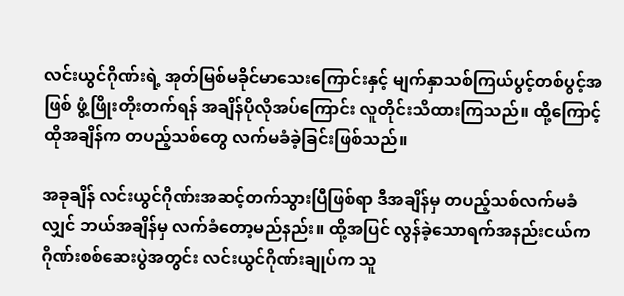လင်းယွင်ဂိုဏ်းရဲ့ အုတ်မြစ်မခိုင်မာသေးကြောင်းနှင့် မျက်နှာသစ်ကြယ်ပွင့်တစ်ပွင့်အဖြစ် ဖွံ့ဖြိုးတိုးတက်ရန် အချိန်ပိုလိုအပ်ကြောင်း လူတိုင်းသိထားကြသည်။ ထို့ကြောင့် ထိုအချိန်က တပည့်သစ်တွေ လက်မခံခဲ့ခြင်းဖြစ်သည်။

အခုချိန် လင်းယွင်ဂိုဏ်းအဆင့်တက်သွားပြီဖြစ်ရာ ဒီအချိန်မှ တပည့်သစ်လက်မခံလျှင် ဘယ်အချိန်မှ လက်ခံတော့မည်နည်း။ ထို့အပြင် လွန်ခဲ့သောရက်အနည်းငယ်က ဂိုဏ်းစစ်ဆေးပွဲအတွင်း လင်းယွင်ဂိုဏ်းချုပ်က သူ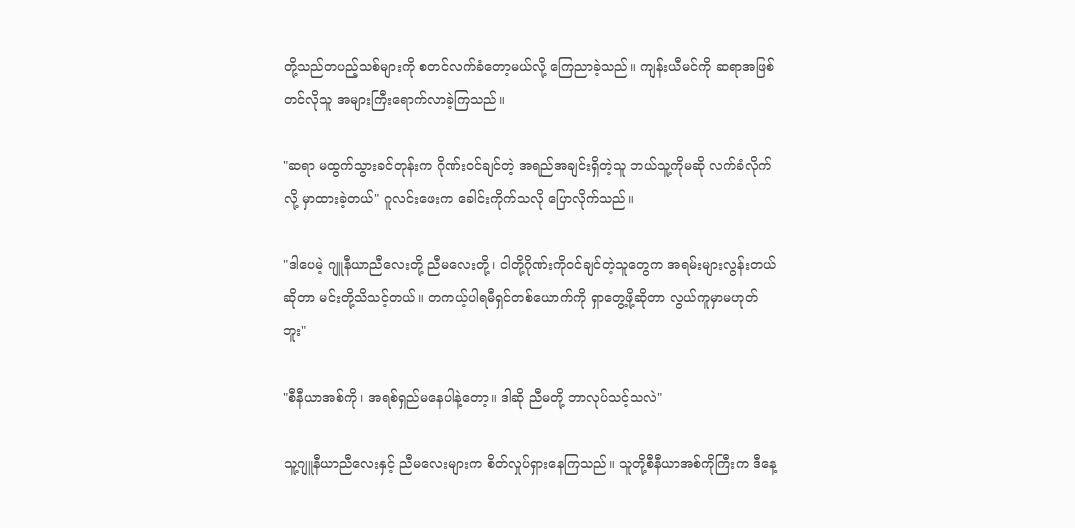တို့သည်တပည့်သစ်များကို စတင်လက်ခံတော့မယ်လို့ ကြေညာခဲ့သည်။ ကျန်းယီမင်ကို ဆရာအဖြစ်တင်လိုသူ အများကြီးရောက်လာခဲ့ကြသည်။

"ဆရာ မထွက်သွားခင်တုန်းက ဂိုဏ်းဝင်ချင်တဲ့ အရည်အချင်းရှိတဲ့သူ ဘယ်သူ့ကိုမဆို လက်ခံလိုက်လို့ မှာထားခဲ့တယ်" ဂူလင်းဖေးက ခေါင်းကိုက်သလို ပြောလိုက်သည်။

"ဒါပေမဲ့ ဂျူနီယာညီလေးတို့ ညီမလေးတို့၊ ငါတို့ဂိုဏ်းကိုဝင်ချင်တဲ့သူတွေက အရမ်းများလွန်းတယ်ဆိုတာ မင်းတို့သိသင့်တယ်။ တကယ့်ပါရမီရှင်တစ်ယောက်ကို ရှာတွေ့ဖို့ဆိုတာ လွယ်ကူမှာမဟုတ်ဘူး"

"စီနီယာအစ်ကို၊ အရစ်ရှည်မနေပါနဲ့တော့။ ဒါဆို ညီမတို့ ဘာလုပ်သင့်သလဲ"

သူ့ဂျူနီယာညီလေးနှင့် ညီမလေးများက စိတ်လှုပ်ရှားနေကြသည်။ သူတို့စီနီယာအစ်ကိုကြီးက ဒီနေ့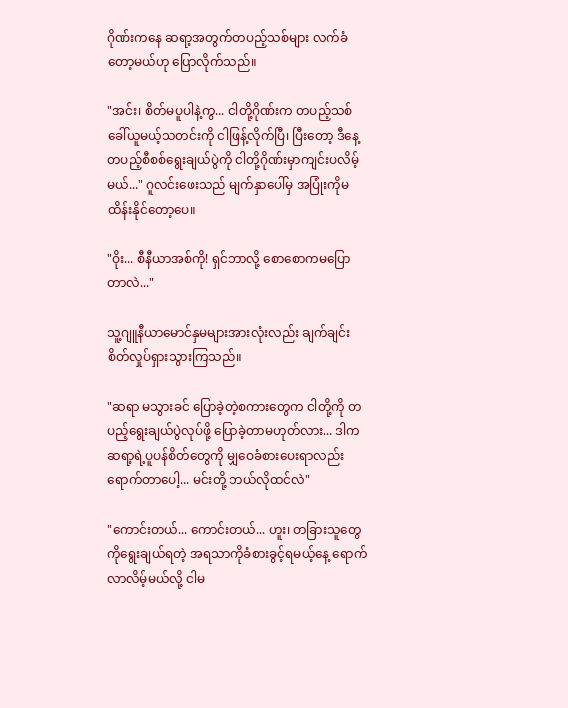ဂိုဏ်းကနေ ဆရာ့အတွက်တပည့်သစ်များ လက်ခံတော့မယ်ဟု ပြောလိုက်သည်။

"အင်း၊ စိတ်မပူပါနဲ့ကွ... ငါတို့ဂိုဏ်းက တပည့်သစ် ခေါ်ယူမယ့်သတင်းကို ငါဖြန့်လိုက်ပြီ၊ ပြီးတော့ ဒီနေ့ တပည့်စီစစ်ရွေးချယ်ပွဲကို ငါတို့ဂိုဏ်းမှာကျင်းပလိမ့်မယ်..." ဂူလင်းဖေးသည် မျက်နှာပေါ်မှ အပြုံးကိုမထိန်းနိုင်တော့ပေ။

"ဝိုး... စီနီယာအစ်ကို! ရှင်ဘာလို့ စောစောကမပြောတာလဲ..."

သူ့ဂျူနီယာမောင်နှမများအားလုံးလည်း ချက်ချင်းစိတ်လှုပ်ရှားသွားကြသည်။

"ဆရာ မသွားခင် ပြောခဲ့တဲ့စကားတွေက ငါတို့ကို တပည့်ရွေးချယ်ပွဲလုပ်ဖို့ ပြောခဲ့တာမဟုတ်လား... ဒါက ဆရာ့ရဲ့ပူပန်စိတ်တွေကို မျှဝေခံစားပေးရာလည်း ရောက်တာပေါ့... မင်းတို့ ဘယ်လိုထင်လဲ"

"ကောင်းတယ်... ကောင်းတယ်... ဟူး၊ တခြားသူတွေကိုရွေးချယ်ရတဲ့ အရသာကိုခံစားခွင့်ရမယ့်နေ့ ရောက်လာလိမ့်မယ်လို့ ငါမ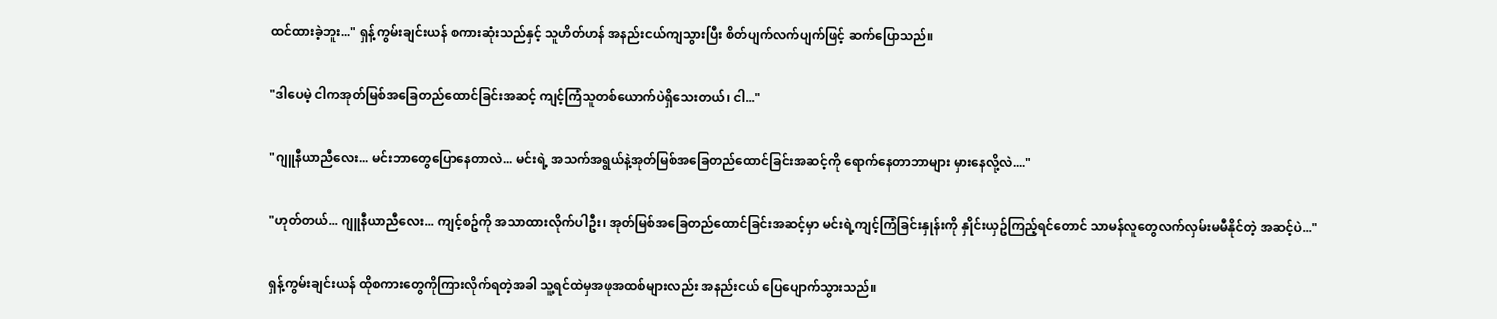ထင်ထားခဲ့ဘူး..." ရှန့်ကွမ်းချင်းယန် စကားဆုံးသည်နှင့် သူဟိတ်ဟန် အနည်းငယ်ကျသွားပြီး စိတ်ပျက်လက်ပျက်ဖြင့် ဆက်ပြောသည်။

"ဒါပေမဲ့ ငါကအုတ်မြစ်အခြေတည်ထောင်ခြင်းအဆင့် ကျင့်ကြံသူတစ်ယောက်ပဲရှိသေးတယ်၊ ငါ..."

"ဂျူနီယာညီလေး... မင်းဘာတွေပြောနေတာလဲ... မင်းရဲ့ အသက်အရွယ်နဲ့အုတ်မြစ်အခြေတည်ထောင်ခြင်းအဆင့်ကို ရောက်နေတာဘာများ မှားနေလို့လဲ...."

"ဟုတ်တယ်... ဂျူနီယာညီလေး... ကျင့်စဥ်ကို အသာထားလိုက်ပါဦး၊ အုတ်မြစ်အခြေတည်ထောင်ခြင်းအဆင့်မှာ မင်းရဲ့ကျင့်ကြံခြင်းနှုန်းကို နှိုင်းယှဥ်ကြည့်ရင်တောင် သာမန်လူတွေလက်လှမ်းမမီနိုင်တဲ့ အဆင့်ပဲ..."

ရှန့်ကွမ်းချင်းယန် ထိုစကားတွေကိုကြားလိုက်ရတဲ့အခါ သူ့ရင်ထဲမှအဖုအထစ်များလည်း အနည်းငယ် ပြေပျောက်သွားသည်။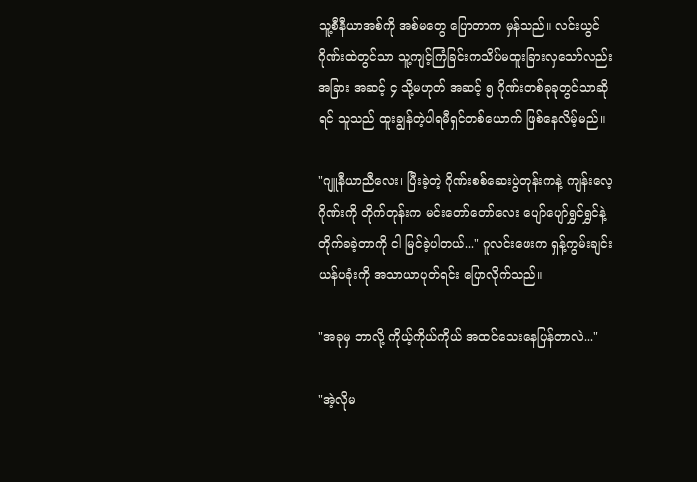သူ့စီနီယာအစ်ကို အစ်မတွေ ပြောတာက မှန်သည်။ လင်းယွင်ဂိုဏ်းထဲတွင်သာ သူ့ကျင့်ကြံခြင်းကသိပ်မထူးခြားလှသော်လည်း အခြား အဆင့် ၄ သို့မဟုတ် အဆင့် ၅ ဂိုဏ်းတစ်ခုခုတွင်သာဆိုရင် သူသည် ထူးချွန်တဲ့ပါရမီရှင်တစ်ယောက် ဖြစ်နေလိမ့်မည်။

"ဂျူနီယာညီလေး၊ ပြီးခဲ့တဲ့ ဂိုဏ်းစစ်ဆေးပွဲတုန်းကနဲ့ ကျန်းလေ့ဂိုဏ်းကို တိုက်တုန်းက မင်းတော်တော်လေး ပျော်ပျော်ရွှင်ရွှင်နဲ့ တိုက်ခခဲ့တာကို ငါ မြင်ခဲ့ပါတယ်..." ဂူလင်းဖေးက ရှန့်ကွမ်းချင်းယန်ပခုံးကို အသာယာပုတ်ရင်း ပြောလိုက်သည်။

"အခုမှ ဘာလို့ ကိုယ့်ကိုယ်ကိုယ် အထင်သေးနေပြန်တာလဲ..."

"အဲ့လိုမ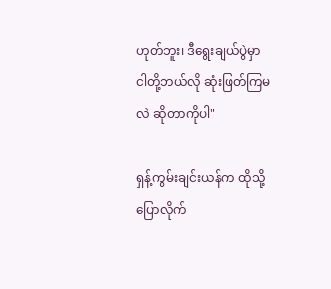ဟုတ်ဘူး၊ ဒီရွေးချယ်ပွဲမှာ ငါတို့ဘယ်လို ဆုံးဖြတ်ကြမလဲ ဆိုတာကိုပါ"

ရှန့်ကွမ်းချင်းယန်က ထိုသို့ပြောလိုက်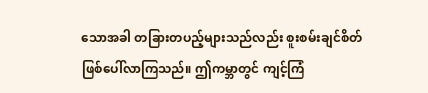သောအခါ တခြားတပည့်များသည်လည်း စူးစမ်းချင်စိတ် ဖြစ်ပေါ်လာကြသည်။ ဤကမ္ဘာတွင် ကျင့်ကြံ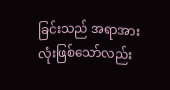ခြင်းသည် အရာအားလုံးဖြစ်သော်လည်း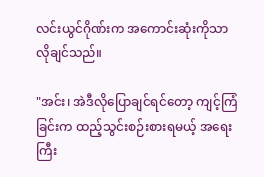လင်းယွင်ဂိုဏ်းက အကောင်းဆုံးကိုသာ လိုချင်သည်။

"အင်း၊ အဲဒီလိုပြောချင်ရင်တော့ ကျင့်ကြံခြင်းက ထည့်သွင်းစဉ်းစားရမယ့် အရေးကြီး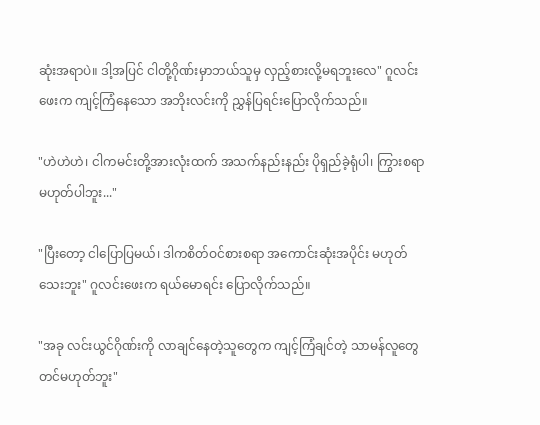ဆုံးအရာပဲ။ ဒါ့အပြင် ငါတို့ဂိုဏ်းမှာဘယ်သူမှ လှည့်စားလို့မရဘူးလေ" ဂူလင်းဖေးက ကျင့်ကြံနေသော အဘိုးလင်းကို ညွှန်ပြရင်းပြောလိုက်သည်။

"ဟဲဟဲဟဲ၊ ငါကမင်းတို့အားလုံးထက် အသက်နည်းနည်း ပိုရှည်ခဲ့ရုံပါ၊ ကြွားစရာမဟုတ်ပါဘူး..."

"ပြီးတော့ ငါပြောပြမယ်၊ ဒါကစိတ်ဝင်စားစရာ အကောင်းဆုံးအပိုင်း မဟုတ်သေးဘူး" ဂူလင်းဖေးက ရယ်မောရင်း ပြောလိုက်သည်။

"အခု လင်းယွင်ဂိုဏ်းကို လာချင်နေတဲ့သူတွေက ကျင့်ကြံချင်တဲ့ သာမန်လူတွေတင်မဟုတ်ဘူး"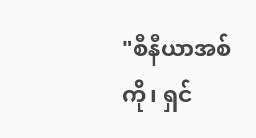"စီနီယာအစ်ကို၊ ရှင်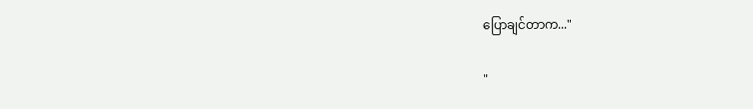ပြောချင်တာက..."

"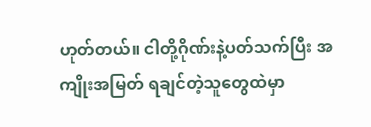ဟုတ်တယ်။ ငါတို့ဂိုဏ်းနဲ့ပတ်သက်ပြီး အကျိုးအမြတ် ရချင်တဲ့သူတွေထဲမှာ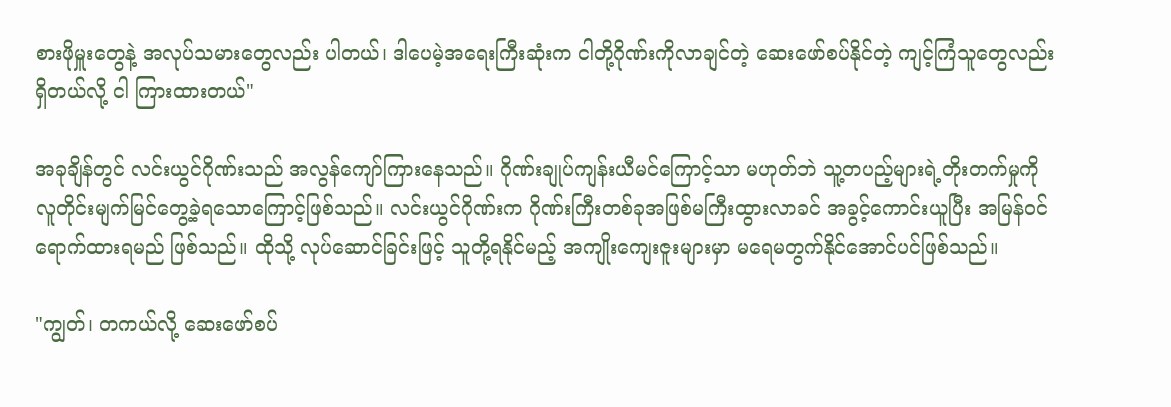စားဖိုမှူးတွေနဲ့ အလုပ်သမားတွေလည်း ပါတယ်၊ ဒါပေမဲ့အရေးကြီးဆုံးက ငါတို့ဂိုဏ်းကိုလာချင်တဲ့ ဆေးဖော်စပ်နိုင်တဲ့ ကျင့်ကြံသူတွေလည်းရှိတယ်လို့ ငါ ကြားထားတယ်"

အခုချိန်တွင် လင်းယွင်ဂိုဏ်းသည် အလွန်ကျော်ကြားနေသည်။ ဂိုဏ်းချုပ်ကျန်းယီမင်ကြောင့်သာ မဟုတ်ဘဲ သူ့တပည့်များရဲ့တိုးတက်မှုကို လူတိုင်းမျက်မြင်တွေ့ခဲ့ရသောကြောင့်ဖြစ်သည်။ လင်းယွင်ဂိုဏ်းက ဂိုဏ်းကြီးတစ်ခုအဖြစ်မကြီးထွားလာခင် အခွင့်ကောင်းယူပြီး အမြန်ဝင်ရောက်ထားရမည် ဖြစ်သည်။ ထိုသို့ လုပ်ဆောင်ခြင်းဖြင့် သူတို့ရနိုင်မည့် အကျိုးကျေးဇူးများမှာ မရေမတွက်နိုင်အောင်ပင်ဖြစ်သည်။

"ကျွတ်၊ တကယ်လို့ ဆေးဖော်စပ်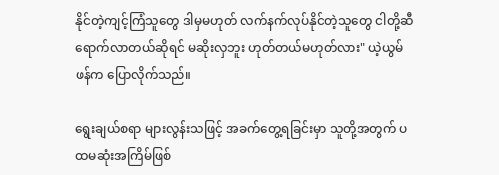နိုင်တဲ့ကျင့်ကြံသူတွေ ဒါမှမဟုတ် လက်နက်လုပ်နိုင်တဲ့သူတွေ ငါတို့ဆီရောက်လာတယ်ဆိုရင် မဆိုးလှဘူး ဟုတ်တယ်မဟုတ်လား" ယဲ့ယွမ်ဖန်က ပြောလိုက်သည်။

ရွေးချယ်စရာ များလွန်းသဖြင့် အခက်တွေ့ရခြင်းမှာ သူတို့အတွက် ပထမဆုံးအကြိမ်ဖြစ်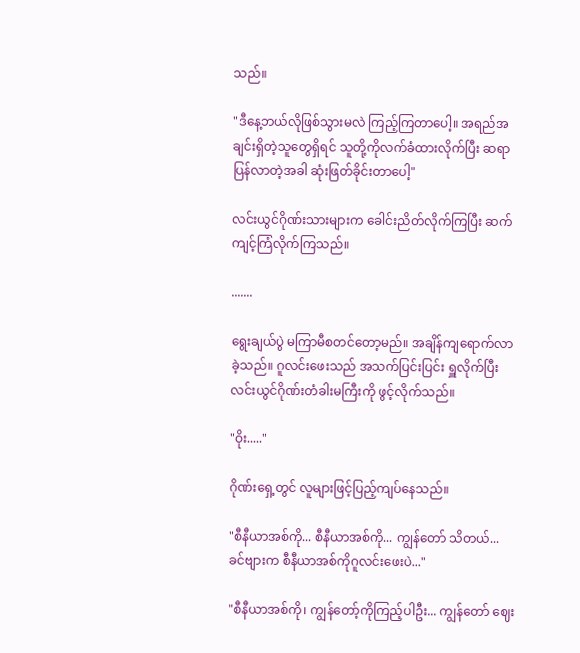သည်။

"ဒီနေ့ဘယ်လိုဖြစ်သွားမလဲ ကြည့်ကြတာပေါ့။ အရည်အချင်းရှိတဲ့သူတွေရှိရင် သူတို့ကိုလက်ခံထားလိုက်ပြီး ဆရာပြန်လာတဲ့အခါ ဆုံးဖြတ်ခိုင်းတာပေါ့"

လင်းယွင်ဂိုဏ်းသားများက ခေါင်းညိတ်လိုက်ကြပြီး ဆက်ကျင့်ကြံလိုက်ကြသည်။

.......

ရွေးချယ်ပွဲ မကြာမီစတင်တော့မည်။ အချိန်ကျရောက်လာခဲ့သည်။ ဂူလင်းဖေးသည် အသက်ပြင်းပြင်း ရှူလိုက်ပြီးလင်းယွင်ဂိုဏ်းတံခါးမကြီးကို ဖွင့်လိုက်သည်။

"ဝိုး....."

ဂိုဏ်းရှေ့တွင် လူများဖြင့်ပြည့်ကျပ်နေသည်။

"စီနီယာအစ်ကို... စီနီယာအစ်ကို... ကျွန်တော် သိတယ်... ခင်ဗျားက စီနီယာအစ်ကိုဂူလင်းဖေးပဲ..."

"စီနီယာအစ်ကို၊ ကျွန်တော့်ကိုကြည့်ပါဦး... ကျွန်တော် ဈေး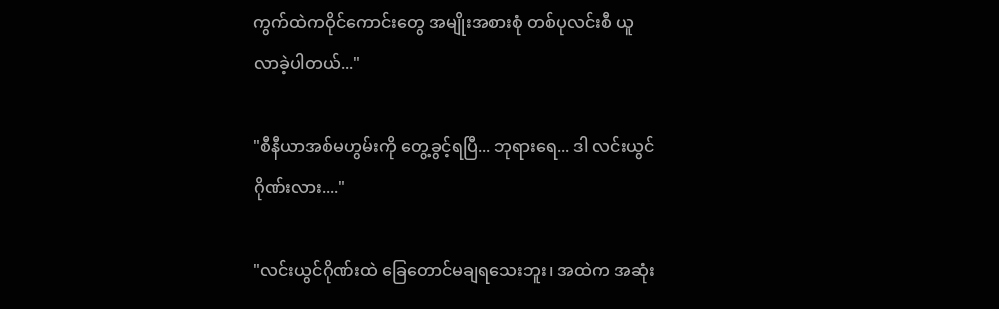ကွက်ထဲကဝိုင်ကောင်းတွေ အမျိုးအစားစုံ တစ်ပုလင်းစီ ယူလာခဲ့ပါတယ်..."

"စီနီယာအစ်မဟွမ်းကို တွေ့ခွင့်ရပြီ... ဘုရားရေ... ဒါ လင်းယွင်ဂိုဏ်းလား...."

"လင်းယွင်ဂိုဏ်းထဲ ခြေတောင်မချရသေးဘူး၊ အထဲက အဆုံး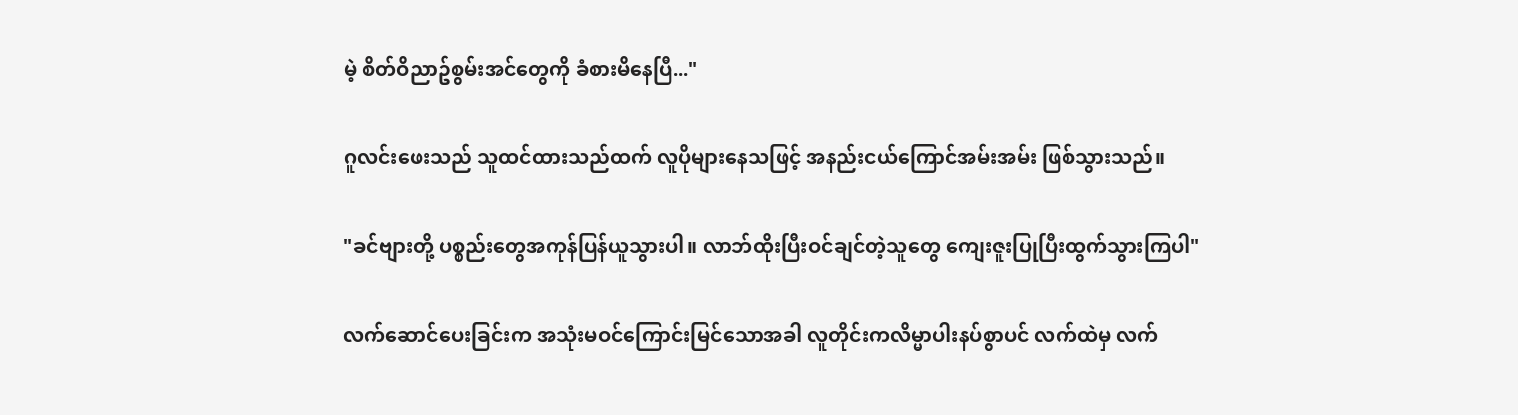မဲ့ စိတ်ဝိညာဥ်စွမ်းအင်တွေကို ခံစားမိနေပြီ..."

ဂူလင်းဖေးသည် သူထင်ထားသည်ထက် လူပိုများနေသဖြင့် အနည်းငယ်ကြောင်အမ်းအမ်း ဖြစ်သွားသည်။

"ခင်ဗျားတို့ ပစ္စည်းတွေအကုန်ပြန်ယူသွားပါ။ လာဘ်ထိုးပြီးဝင်ချင်တဲ့သူတွေ ကျေးဇူးပြုပြီးထွက်သွားကြပါ"

လက်ဆောင်ပေးခြင်းက အသုံးမဝင်ကြောင်းမြင်သောအခါ လူတိုင်းကလိမ္မာပါးနပ်စွာပင် လက်ထဲမှ လက်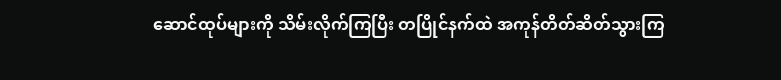ဆောင်ထုပ်များကို သိမ်းလိုက်ကြပြီး တပြိုင်နက်ထဲ အကုန်တိတ်ဆိတ်သွားကြ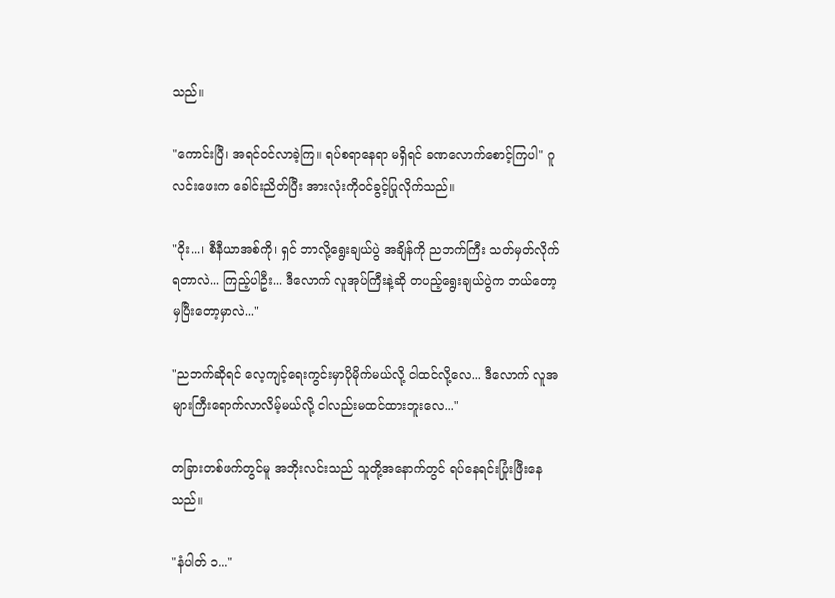သည်။

"ကောင်းပြီ၊ အရင်ဝင်လာခဲ့ကြ။ ရပ်စရာနေရာ မရှိရင် ခဏလောက်စောင့်ကြပါ" ဂူလင်းဖေးက ခေါင်းညိတ်ပြီး အားလုံးကိုဝင်ခွင့်ပြုလိုက်သည်။

"ဝိုး...၊ စီနီယာအစ်ကို၊ ရှင် ဘာလို့ရွေးချယ်ပွဲ အချိန်ကို ညဘက်ကြီး သတ်မှတ်လိုက်ရတာလဲ... ကြည့်ပါဦး... ဒီလောက် လူအုပ်ကြီးနဲ့ဆို တပည့်ရွေးချယ်ပွဲက ဘယ်တော့မှပြီးတော့မှာလဲ..."

"ညဘက်ဆိုရင် လေ့ကျင့်ရေးကွင်းမှာပိုမိုက်မယ်လို့ ငါထင်လို့လေ... ဒီလောက် လူအများကြီးရောက်လာလိမ့်မယ်လို့ ငါလည်းမထင်ထားဘူးလေ..."

တခြားတစ်ဖက်တွင်မူ အဘိုးလင်းသည် သူတို့အနောက်တွင် ရပ်နေရင်းပြုံးဖြီးနေသည်။

"နံပါတ် ၁..."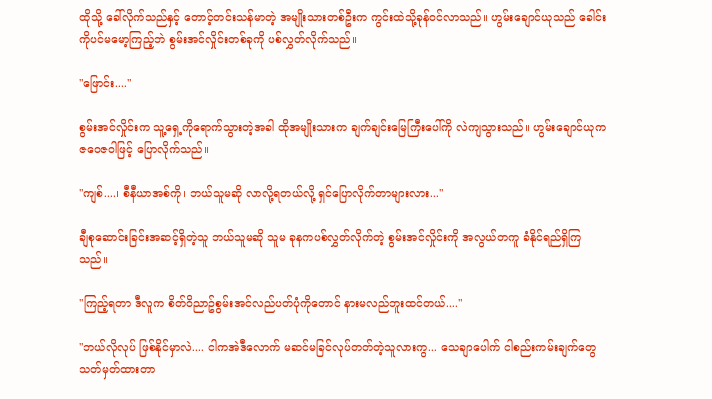ထိုသို့ ခေါ်လိုက်သည်နှင့် တောင့်တင်းသန်မာတဲ့ အမျိုးသားတစ်ဦးက ကွင်းထဲသို့ခုန်ဝင်လာသည်။ ဟွမ်းချောင်ယုသည် ခေါင်းကိုပင်မမော့ကြည့်ဘဲ စွမ်းအင်လှိုင်းတစ်ခုကို ပစ်လွှတ်လိုက်သည်။

"ဖြောင်း...."

စွမ်းအင်လှိုင်းက သူ့ရှေ့ကိုရောက်သွားတဲ့အခါ ထိုအမျိုးသားက ချက်ချင်းမြေကြီးပေါ်ကို လဲကျသွားသည်။ ဟွမ်းချောင်ယုက ဇဝေဇဝါဖြင့် ပြောလိုက်သည်။

"ကျစ်....၊ စီနီယာအစ်ကို၊ ဘယ်သူမဆို လာလို့ရတယ်လို့ ရှင်ပြောလိုက်တာများလား..."

ချီစုဆောင်းခြင်းအဆင့်ရှိတဲ့သူ ဘယ်သူမဆို သူမ ခုနကပစ်လွှတ်လိုက်တဲ့ စွမ်းအင်လှိုင်းကို အလွယ်တကူ ခံနိုင်ရည်ရှိကြသည်။

"ကြည့်ရတာ ဒီလူက စိတ်ဝိညာဥ်စွမ်းအင်လည်ပတ်ပုံကိုတောင် နားမလည်ဘူးထင်တယ်...."

"ဘယ်လိုလုပ် ဖြစ်နိုင်မှာလဲ.... ငါကအဲဒီလောက် မဆင်မခြင်လုပ်တတ်တဲ့သူလားကွ... သေချာပေါက် ငါစည်းကမ်းချက်တွေ သတ်မှတ်ထားတာ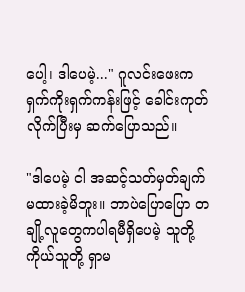ပေါ့၊ ဒါပေမဲ့..." ဂူလင်းဖေးက ရှက်ကိုးရှက်ကန်းဖြင့် ခေါင်းကုတ်လိုက်ပြီးမှ ဆက်ပြောသည်။

"ဒါပေမဲ့ ငါ အဆင့်သတ်မှတ်ချက်မထားခဲ့မိဘူး။ ဘာပဲပြောပြော တချို့လူတွေကပါရမီရှိပေမဲ့ သူတို့ကိုယ်သူတို့ ရှာမ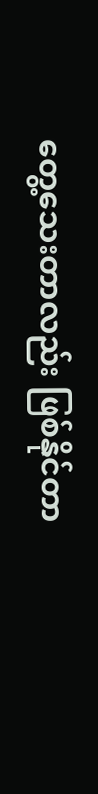တွေ့သေးတာလည်း ဖြစ်နိုင်တာ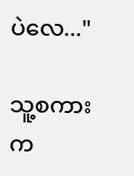ပဲလေ..."

သူ့စကားက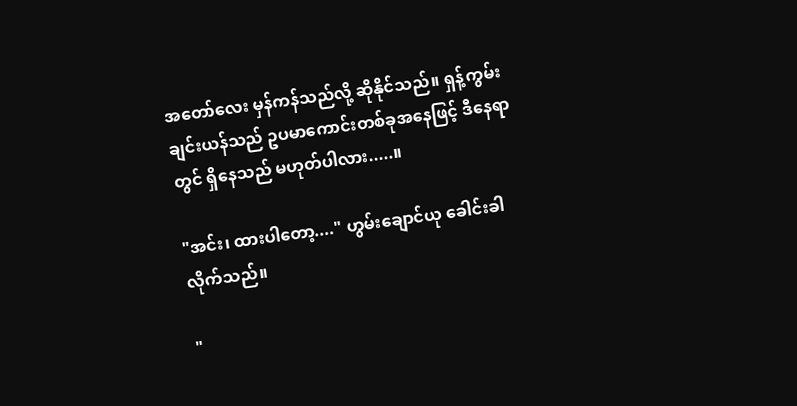အတော်လေး မှန်ကန်သည်လို့ ဆိုနိုင်သည်။ ရှန့်ကွမ်းချင်းယန်သည် ဥပမာကောင်းတစ်ခုအနေဖြင့် ဒီနေရာတွင် ရှိနေသည် မဟုတ်ပါလား.....။

"အင်း၊ ထားပါတော့...." ဟွမ်းချောင်ယု ခေါင်းခါလိုက်သည်။

"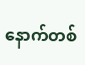နောက်တစ်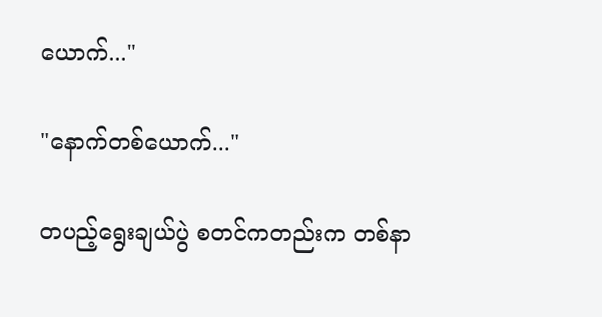ယောက်..."

"နောက်တစ်ယောက်..."

တပည့်ရွေးချယ်ပွဲ စတင်ကတည်းက တစ်နာ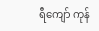ရီကျော် ကုန်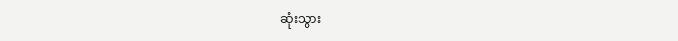ဆုံးသွား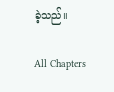ခဲ့သည်။

All Chapters